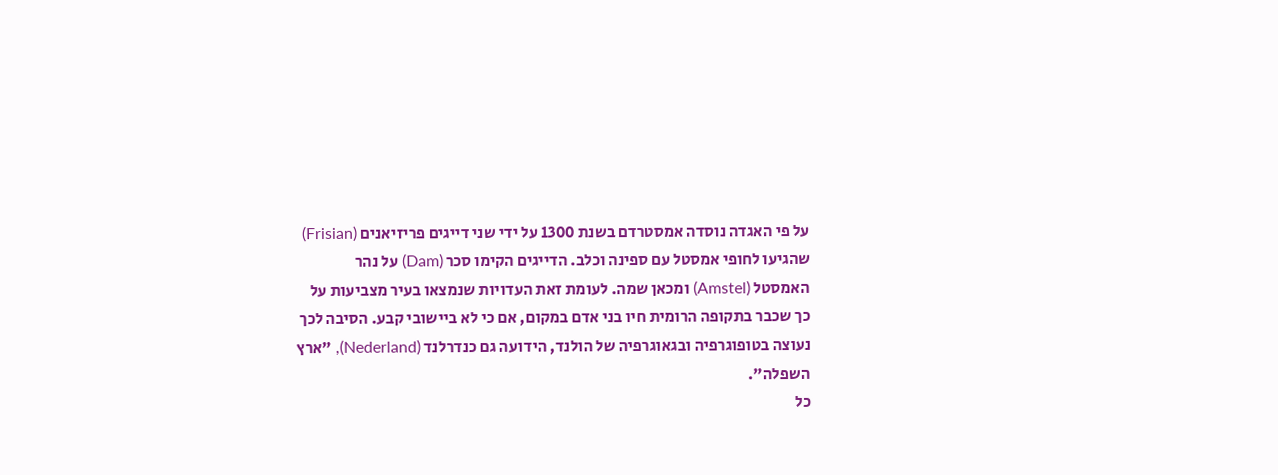על פי האגדה נוסדה אמסטרדם בשנת 1300 על ידי שני דייגים פריזיאנים (Frisian) שהגיעו לחופי אמסטל עם ספינה וכלב. הדייגים הקימו סכר (Dam) על נהר האמסטל (Amstel) ומכאן שמה. לעומת זאת העדויות שנמצאו בעיר מצביעות על כך שכבר בתקופה הרומית חיו בני אדם במקום, אם כי לא ביישובי קבע. הסיבה לכך נעוצה בטופוגרפיה ובגאוגרפיה של הולנד, הידועה גם כנדרלנד (Nederland), "ארץ השפלה".
כל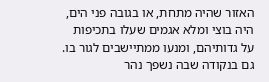האזור שהיה מתחת, או בגובה פני הים, היה בוצי ומלא אגמים שעלו בתכיפות על גדותיהם, ומנעו ממתיישבים לגור בו. גם בנקודה שבה נשפך נהר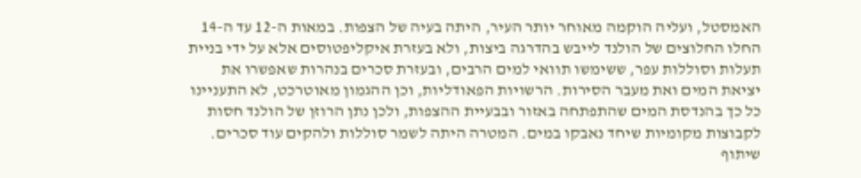האמסטל, ועליה הוקמה מאוחר יותר העיר, היתה בעיה של הצפות. במאות ה-12 עד ה-14 החלו החלוצים של הולנד לייבש בהדרגה ביצות, ולא בעזרת איקליפטוסים אלא על ידי בניית תעלות וסוללות עפר, ששימשו תוואי למים הרבים, ובעזרת סכרים בנהרות שאפשרו את יציאת המים ואת מעבר הסירות. הרשויות הפאודליות, וכן ההגמון מאוטרכט, לא התעניינו כל כך בהנדסת המים שהתפתחה באזור ובבעיית ההצפות, ולכן נתן הרוזן של הולנד חסות לקבוצות מקומיות שיחד נאבקו במים. המטרה היתה לשמר סוללות ולהקים עוד סכרים.
שיתוף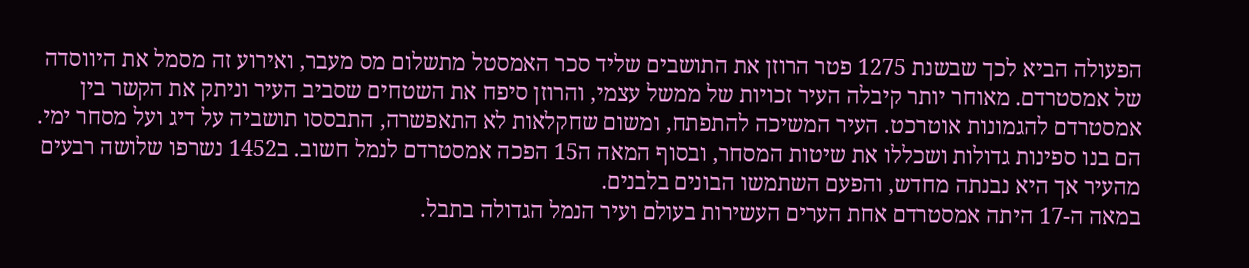הפעולה הביא לכך שבשנת 1275 פטר הרוזן את התושבים שליד סכר האמסטל מתשלום מס מעבר, ואירוע זה מסמל את היווסדה של אמסטרדם. מאוחר יותר קיבלה העיר זכויות של ממשל עצמי, והרוזן סיפח את השטחים שסביב העיר וניתק את הקשר בין אמסטרדם להגמונות אוטרכט. העיר המשיכה להתפתח, ומשום שחקלאות לא התאפשרה, התבססו תושביה על דיג ועל מסחר ימי. הם בנו ספינות גדולות ושכללו את שיטות המסחר, ובסוף המאה ה15 הפכה אמסטרדם לנמל חשוב. ב1452 נשרפו שלושה רבעים מהעיר אך היא נבנתה מחדש, והפעם השתמשו הבונים בלבנים.
במאה ה-17 היתה אמסטרדם אחת הערים העשירות בעולם ועיר הנמל הגדולה בתבל.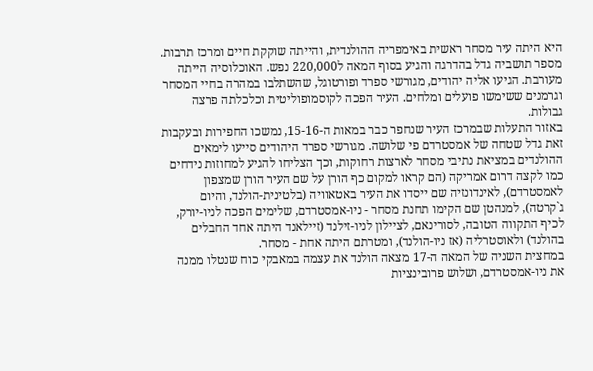היא היתה עיר מסחר ראשית באימפריה ההולנדית, והייתה שוקקת חיים ומרכז תרבות. מספר תושביה גדל בהדרגה והגיע בסוף המאה ל220,000 נפש. האוכלוסיה הייתה מעורבת. הגיעו אליה יהודים, מגורשי ספרד ופורטוגל, שהשתלבו במהרה בחיי המסחר וגרמנים ששימשו פועלים ומלחים. העיר הפכה לקוסמופוליטית וכלכלתה פרצה גבולות.
באזור התעלות שבמרכז העיר שנחפר כבר במאות ה-15-16, נמשכו החפירות ובעקבות זאת גדל שטחה של אמסטרדם פי שלושה. מגורשי ספרד היהודים סייעו לימאים ההולנדים במציאת נתיבי מסחר לארצות רחוקות, וכך הצליחו להגיע למחוזות נידחים כמו לקצה דרום אמריקה (הם קראו למקום כף הורן על שם העיר הורן שמצפון לאמסטרדם), לאינדונזיה שם ייסדו את העיר באטאוויה (בלטינית-הולנד, והיום ג`קרטה), למנהטן שם הקימו תחנת מסחר - ניו-אמסטרדם, שלימים הפכה לניו-יורק, לכיף התקווה הטובה, לסורינאם, לציילון לניו-זילנד (זיילאנד היתה אחד החבלים בהולנד) ולאוסטרליה (אז ניו-הולנד), ומטרתם היתה אחת - מסחר.
במחצית השניה של המאה ה-17 מצאה הולנד את עצמה במאבקי כוח שנטלו ממנה את ניו-אמסטרדם, ושלוש פרובינציות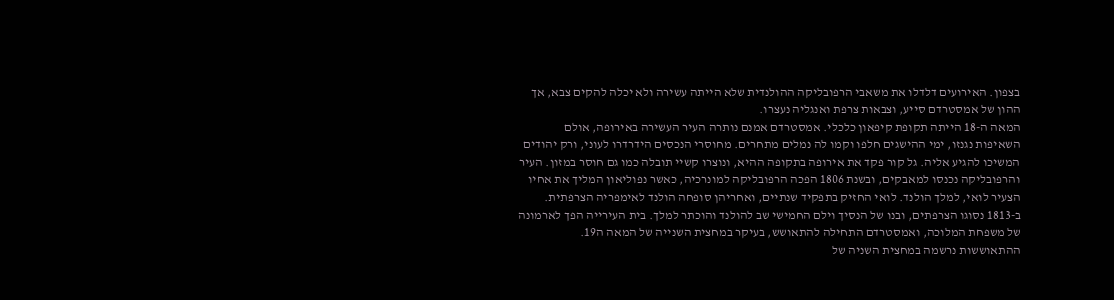בצפון. האירועים דלדלו את משאבי הרפובליקה ההולנדית שלא הייתה עשירה ולא יכלה להקים צבא, אך ההון של אמסטרדם סייע, וצבאות צרפת ואנגליה נעצרו.
המאה ה-18 הייתה תקופת קיפאון כלכלי. אמסטרדם אמנם נותרה העיר העשירה באירופה, אולם השאיפות נגנזו, ימי ההישגים חלפו וקמו לה נמלים מתחרים. מחוסרי הנכסים הידרדרו לעוני, ורק יהודים המשיכו להגיע אליה. גל קור פקד את אירופה בתקופה ההיא, ונוצרו קשיי תובלה כמו גם חוסר במזון. העיר והרפובליקה נכנסו למאבקים, ובשנת 1806 הפכה הרפובליקה למונרכיה, כאשר נפוליאון המליך את אחיו הצעיר לואי, למלך הולנד. לואי החזיק בתפקיד שנתיים, ואחריהן סופחה הולנד לאימפריה הצרפתית. ב-1813 נסוגו הצרפתים, ובנו של הנסיך וילם החמישי שב להולנד והוכתר למלך. בית העירייה הפך לארמונה של משפחת המלוכה, ואמסטרדם התחילה להתאושש, בעיקר במחצית השנייה של המאה ה19.
ההתאוששות נרשמה במחצית השניה של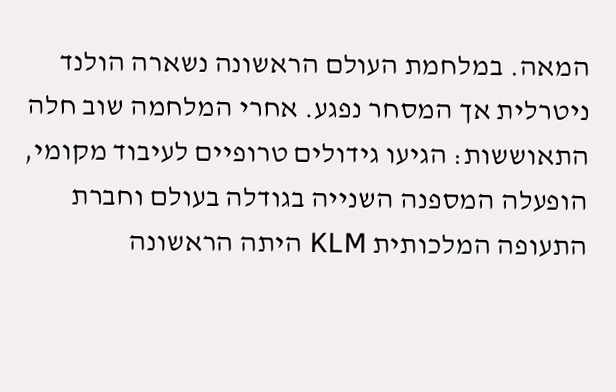המאה. במלחמת העולם הראשונה נשארה הולנד ניטרלית אך המסחר נפגע. אחרי המלחמה שוב חלה התאוששות: הגיעו גידולים טרופיים לעיבוד מקומי, הופעלה המספנה השנייה בגודלה בעולם וחברת התעופה המלכותית KLM היתה הראשונה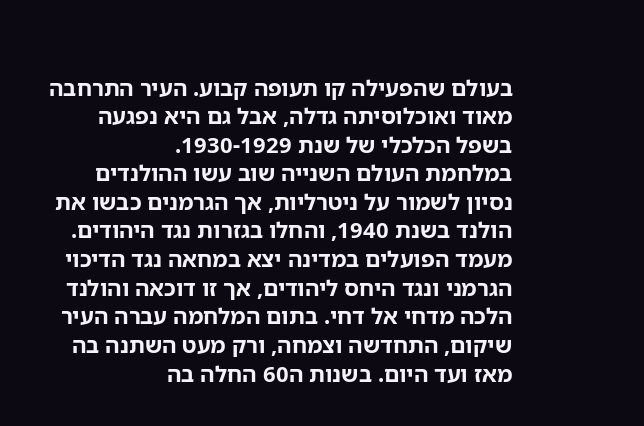בעולם שהפעילה קו תעופה קבוע. העיר התרחבה מאוד ואוכלוסיתה גדלה, אבל גם היא נפגעה בשפל הכלכלי של שנת 1930-1929.
במלחמת העולם השנייה שוב עשו ההולנדים נסיון לשמור על ניטרליות, אך הגרמנים כבשו את הולנד בשנת 1940, והחלו בגזרות נגד היהודים. מעמד הפועלים במדינה יצא במחאה נגד הדיכוי הגרמני ונגד היחס ליהודים, אך זו דוכאה והולנד הלכה מדחי אל דחי. בתום המלחמה עברה העיר שיקום, התחדשה וצמחה, ורק מעט השתנה בה מאז ועד היום. בשנות ה60 החלה בה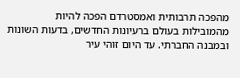מהפכה תרבותית ואמסטרדם הפכה להיות מהמובילות בעולם ברעיונות החדשים, בדעות השונות ובמבנה החברתי. עד היום זוהי עיר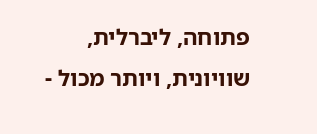פתוחה, ליברלית, שוויונית, ויותר מכול -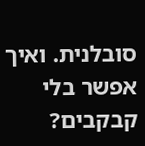סובלנית. ואיך אפשר בלי קבקבים?